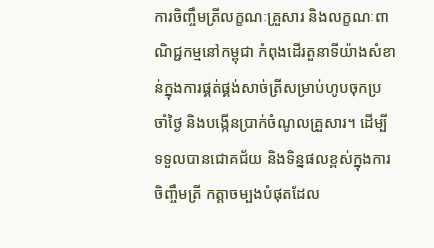ការចិញ្ចឹមត្រីលក្ខណៈគ្រួសារ និងលក្ខណៈពាណិជ្ជកម្មនៅកម្ពុជា កំពុងដើរតួនាទីយ៉ាងសំខាន់ក្នុងការផ្គត់ផ្គង់សាច់ត្រីសម្រាប់ហូបចុកប្រចាំថ្ងៃ និងបង្កើនប្រាក់ចំណូលគ្រួសារ។ ដើម្បីទទួលបានជោគជ័យ និងទិន្នផលខ្ពស់ក្នុងការចិញ្ចឹមត្រី កត្តាចម្បងបំផុតដែល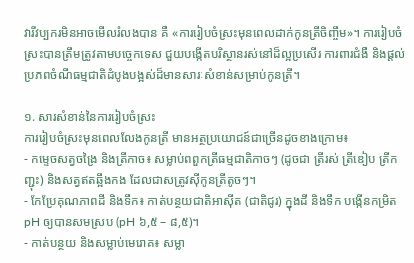វារីវប្បករមិនអាចមើលរំលងបាន គឺ «ការរៀបចំស្រះមុនពេលដាក់កូនត្រីចិញ្ចឹម»។ ការរៀបចំស្រះបានត្រឹមត្រូវតាមបច្ចេកទេស ជួយបង្កើតបរិស្ថានរស់នៅដ៏ល្អប្រសើរ ការពារជំងឺ និងផ្តល់ប្រភពចំណីធម្មជាតិដំបូងបង្អស់ដ៏មានសារៈសំខាន់សម្រាប់កូនត្រី។

១. សារសំខាន់នៃការរៀបចំស្រះ
ការរៀបចំស្រះមុនពេលលែងកូនត្រី មានអត្ថប្រយោជន៍ជាច្រើនដូចខាងក្រោម៖
- កម្ទេចសត្វចង្រៃ និងត្រីកាច៖ សម្លាប់ពពួកត្រីធម្មជាតិកាចៗ (ដូចជា ត្រីរស់ ត្រីឌៀប ត្រីកញ្ជុះ) និងសត្វឥតឆ្អឹងកង ដែលជាសត្រូវស៊ីកូនត្រីតូចៗ។
- កែប្រែគុណភាពដី និងទឹក៖ កាត់បន្ថយជាតិអាស៊ីត (ជាតិជូរ) ក្នុងដី និងទឹក បង្កើនកម្រិត pH ឲ្យបានសមស្រប (pH ៦,៥ – ៨,៥)។
- កាត់បន្ថយ និងសម្លាប់មេរោគ៖ សម្លា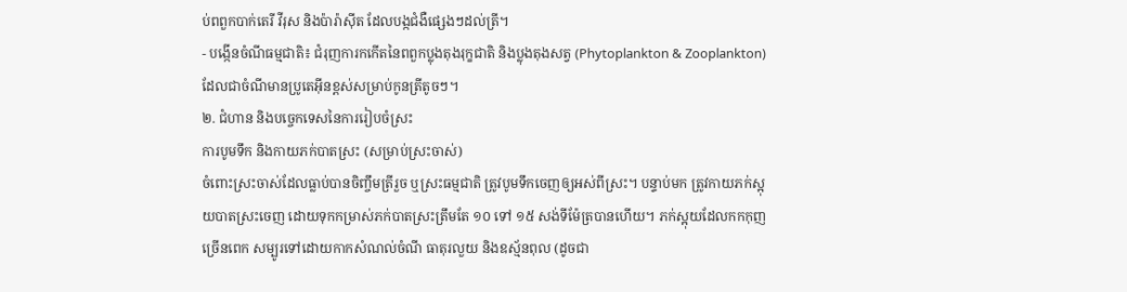ប់ពពួកបាក់តេរី វីរុស និងប៉ារ៉ាស៊ីត ដែលបង្កជំងឺផ្សេងៗដល់ត្រី។
- បង្កើនចំណីធម្មជាតិ៖ ជំរុញការកកើតនៃពពួកប្លុងតុងរុក្ខជាតិ និងប្លុងតុងសត្វ (Phytoplankton & Zooplankton) ដែលជាចំណីមានប្រូតេអ៊ីនខ្ពស់សម្រាប់កូនត្រីតូចៗ។
២. ជំហាន និងបច្ចេកទេសនៃការរៀបចំស្រះ
ការបូមទឹក និងកាយភក់បាតស្រះ (សម្រាប់ស្រះចាស់)
ចំពោះស្រះចាស់ដែលធ្លាប់បានចិញ្ចឹមត្រីរួច ឬស្រះធម្មជាតិ ត្រូវបូមទឹកចេញឲ្យអស់ពីស្រះ។ បន្ទាប់មក ត្រូវកាយភក់ស្អុយបាតស្រះចេញ ដោយទុកកម្រាស់ភក់បាតស្រះត្រឹមតែ ១០ ទៅ ១៥ សង់ទីម៉ែត្របានហើយ។ ភក់ស្អុយដែលកកកុញច្រើនពេក សម្បូរទៅដោយកាកសំណល់ចំណី ធាតុរលួយ និងឧស្ម័នពុល (ដូចជា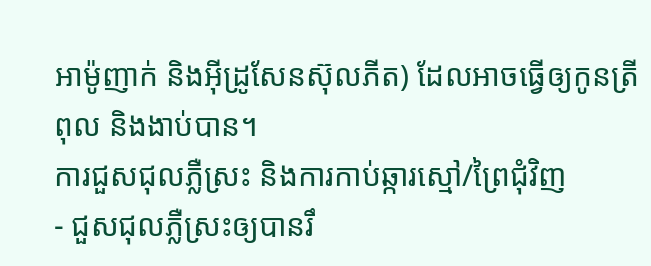អាម៉ូញាក់ និងអ៊ីដ្រូសែនស៊ុលភីត) ដែលអាចធ្វើឲ្យកូនត្រីពុល និងងាប់បាន។
ការជួសជុលភ្លឺស្រះ និងការកាប់ឆ្ការស្មៅ/ព្រៃជុំវិញ
- ជួសជុលភ្លឺស្រះឲ្យបានរឹ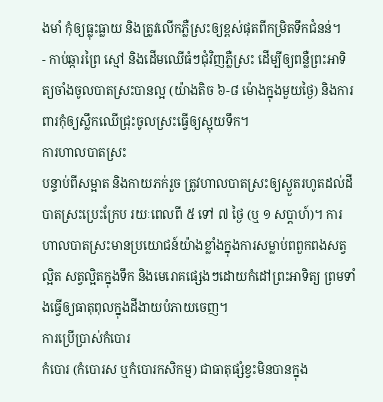ងមាំ កុំឲ្យធ្លុះធ្លាយ និងត្រូវលើកភ្លឺស្រះឲ្យខ្ពស់ផុតពីកម្រិតទឹកជំនន់។
- កាប់ឆ្ការព្រៃ ស្មៅ និងដើមឈើធំៗជុំវិញភ្លឺស្រះ ដើម្បីឲ្យពន្លឺព្រះអាទិត្យចាំងចូលបាតស្រះបានល្អ (យ៉ាងតិច ៦-៨ ម៉ោងក្នុងមួយថ្ងៃ) និងការពារកុំឲ្យស្លឹកឈើជ្រុះចូលស្រះធ្វើឲ្យស្អុយទឹក។
ការហាលបាតស្រះ
បន្ទាប់ពីសម្អាត និងកាយភក់រួច ត្រូវហាលបាតស្រះឲ្យស្ងួតរហូតដល់ដីបាតស្រះប្រេះក្រែប រយៈពេលពី ៥ ទៅ ៧ ថ្ងៃ (ឬ ១ សប្តាហ៍)។ ការហាលបាតស្រះមានប្រយោជន៍យ៉ាងខ្លាំងក្នុងការសម្លាប់ពពួកពងសត្វល្អិត សត្វល្អិតក្នុងទឹក និងមេរោគផ្សេងៗដោយកំដៅព្រះអាទិត្យ ព្រមទាំងធ្វើឲ្យធាតុពុលក្នុងដីងាយបំភាយចេញ។
ការប្រើប្រាស់កំបោរ
កំបោរ (កំបោរស ឬកំបោរកសិកម្ម) ជាធាតុផ្សំខ្វះមិនបានក្នុង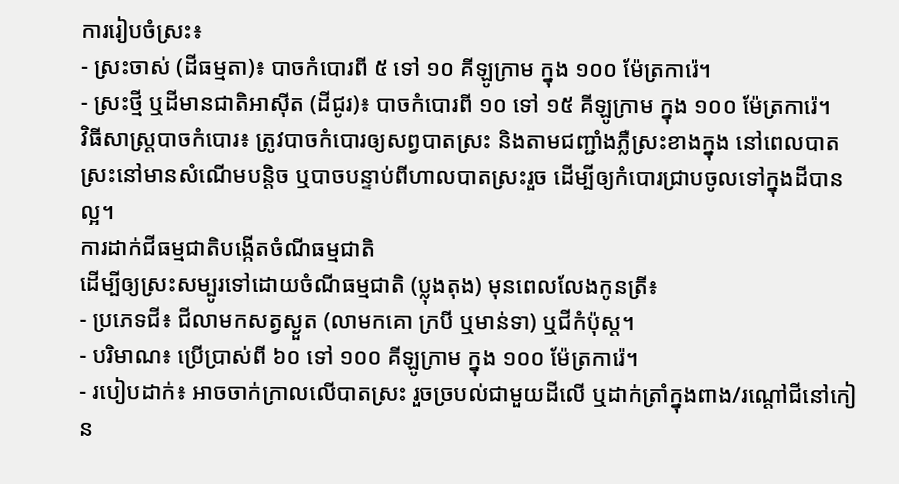ការរៀបចំស្រះ៖
- ស្រះចាស់ (ដីធម្មតា)៖ បាចកំបោរពី ៥ ទៅ ១០ គីឡូក្រាម ក្នុង ១០០ ម៉ែត្រការ៉េ។
- ស្រះថ្មី ឬដីមានជាតិអាស៊ីត (ដីជូរ)៖ បាចកំបោរពី ១០ ទៅ ១៥ គីឡូក្រាម ក្នុង ១០០ ម៉ែត្រការ៉េ។
វិធីសាស្ត្របាចកំបោរ៖ ត្រូវបាចកំបោរឲ្យសព្វបាតស្រះ និងតាមជញ្ជាំងភ្លឺស្រះខាងក្នុង នៅពេលបាតស្រះនៅមានសំណើមបន្តិច ឬបាចបន្ទាប់ពីហាលបាតស្រះរួច ដើម្បីឲ្យកំបោរជ្រាបចូលទៅក្នុងដីបានល្អ។
ការដាក់ជីធម្មជាតិបង្កើតចំណីធម្មជាតិ
ដើម្បីឲ្យស្រះសម្បូរទៅដោយចំណីធម្មជាតិ (ប្លុងតុង) មុនពេលលែងកូនត្រី៖
- ប្រភេទជី៖ ជីលាមកសត្វស្ងួត (លាមកគោ ក្របី ឬមាន់ទា) ឬជីកំប៉ុស្ត។
- បរិមាណ៖ ប្រើប្រាស់ពី ៦០ ទៅ ១០០ គីឡូក្រាម ក្នុង ១០០ ម៉ែត្រការ៉េ។
- របៀបដាក់៖ អាចចាក់ក្រាលលើបាតស្រះ រួចច្របល់ជាមួយដីលើ ឬដាក់ត្រាំក្នុងពាង/រណ្ដៅជីនៅកៀន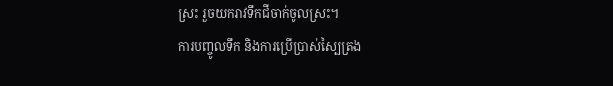ស្រះ រួចយករាវទឹកជីចាក់ចូលស្រះ។
ការបញ្ចូលទឹក និងការប្រើប្រាស់ស្បៃត្រង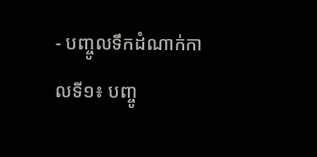- បញ្ចូលទឹកដំណាក់កាលទី១៖ បញ្ចូ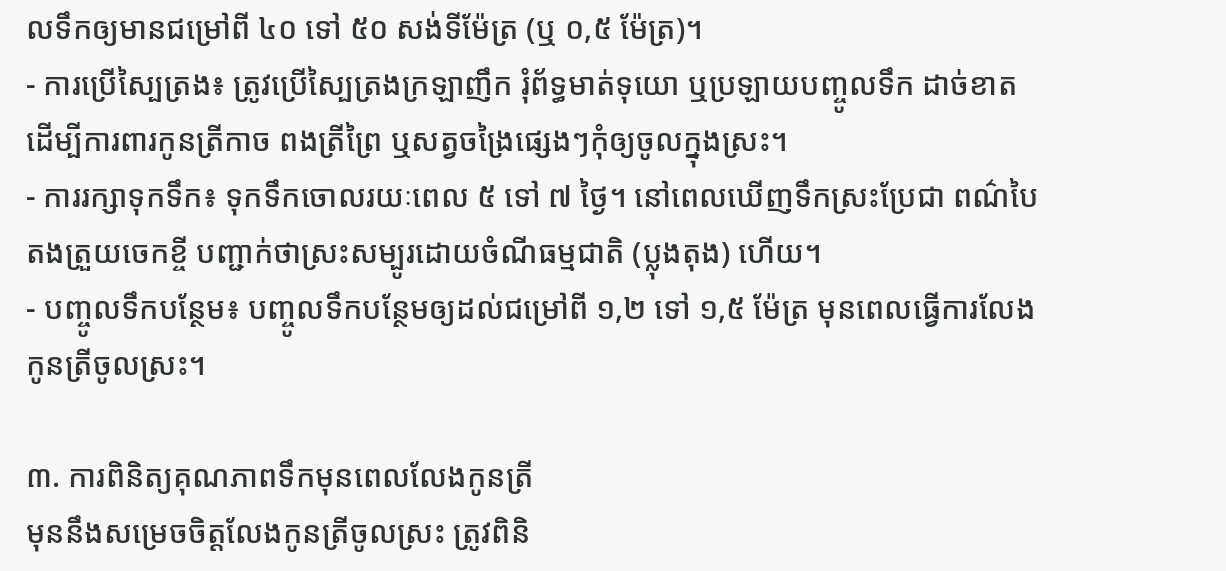លទឹកឲ្យមានជម្រៅពី ៤០ ទៅ ៥០ សង់ទីម៉ែត្រ (ឬ ០,៥ ម៉ែត្រ)។
- ការប្រើស្បៃត្រង៖ ត្រូវប្រើស្បៃត្រងក្រឡាញឹក រុំព័ទ្ធមាត់ទុយោ ឬប្រឡាយបញ្ចូលទឹក ដាច់ខាតដើម្បីការពារកូនត្រីកាច ពងត្រីព្រៃ ឬសត្វចង្រៃផ្សេងៗកុំឲ្យចូលក្នុងស្រះ។
- ការរក្សាទុកទឹក៖ ទុកទឹកចោលរយៈពេល ៥ ទៅ ៧ ថ្ងៃ។ នៅពេលឃើញទឹកស្រះប្រែជា ពណ៌បៃតងត្រួយចេកខ្ចី បញ្ជាក់ថាស្រះសម្បូរដោយចំណីធម្មជាតិ (ប្លុងតុង) ហើយ។
- បញ្ចូលទឹកបន្ថែម៖ បញ្ចូលទឹកបន្ថែមឲ្យដល់ជម្រៅពី ១,២ ទៅ ១,៥ ម៉ែត្រ មុនពេលធ្វើការលែងកូនត្រីចូលស្រះ។

៣. ការពិនិត្យគុណភាពទឹកមុនពេលលែងកូនត្រី
មុននឹងសម្រេចចិត្តលែងកូនត្រីចូលស្រះ ត្រូវពិនិ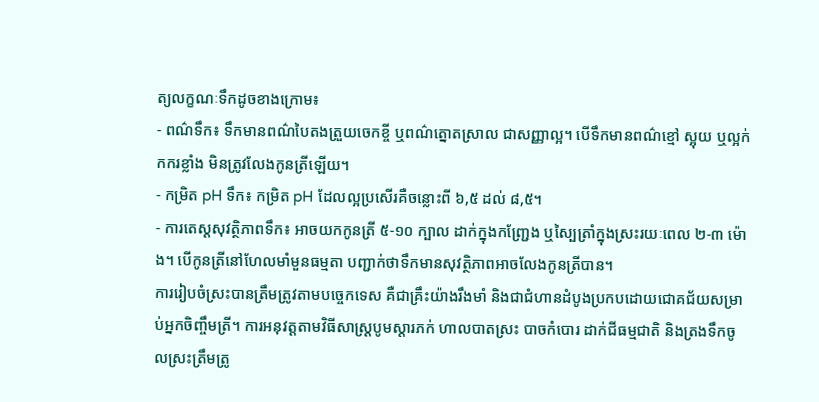ត្យលក្ខណៈទឹកដូចខាងក្រោម៖
- ពណ៌ទឹក៖ ទឹកមានពណ៌បៃតងត្រួយចេកខ្ចី ឬពណ៌ត្នោតស្រាល ជាសញ្ញាល្អ។ បើទឹកមានពណ៌ខ្មៅ ស្អុយ ឬល្អក់កករខ្លាំង មិនត្រូវលែងកូនត្រីឡើយ។
- កម្រិត pH ទឹក៖ កម្រិត pH ដែលល្អប្រសើរគឺចន្លោះពី ៦,៥ ដល់ ៨,៥។
- ការតេស្តសុវត្ថិភាពទឹក៖ អាចយកកូនត្រី ៥-១០ ក្បាល ដាក់ក្នុងកញ្រ្ជែង ឬស្បៃត្រាំក្នុងស្រះរយៈពេល ២-៣ ម៉ោង។ បើកូនត្រីនៅហែលមាំមួនធម្មតា បញ្ជាក់ថាទឹកមានសុវត្ថិភាពអាចលែងកូនត្រីបាន។
ការរៀបចំស្រះបានត្រឹមត្រូវតាមបច្ចេកទេស គឺជាគ្រឹះយ៉ាងរឹងមាំ និងជាជំហានដំបូងប្រកបដោយជោគជ័យសម្រាប់អ្នកចិញ្ចឹមត្រី។ ការអនុវត្តតាមវិធីសាស្ត្របូមស្តារភក់ ហាលបាតស្រះ បាចកំបោរ ដាក់ជីធម្មជាតិ និងត្រងទឹកចូលស្រះត្រឹមត្រូ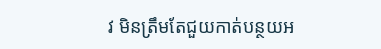វ មិនត្រឹមតែជួយកាត់បន្ថយអ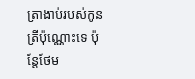ត្រាងាប់របស់កូនត្រីប៉ុណ្ណោះទេ ប៉ុន្តែថែម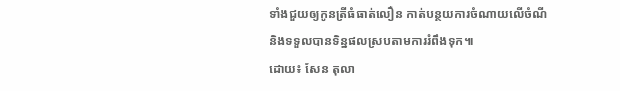ទាំងជួយឲ្យកូនត្រីធំធាត់លឿន កាត់បន្ថយការចំណាយលើចំណី និងទទួលបានទិន្នផលស្របតាមការរំពឹងទុក៕
ដោយ៖ សែន តុលា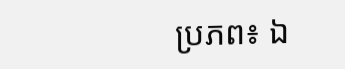ប្រភព៖ ឯ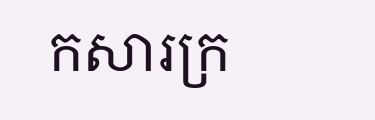កសារក្រ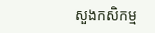សួងកសិកម្ម